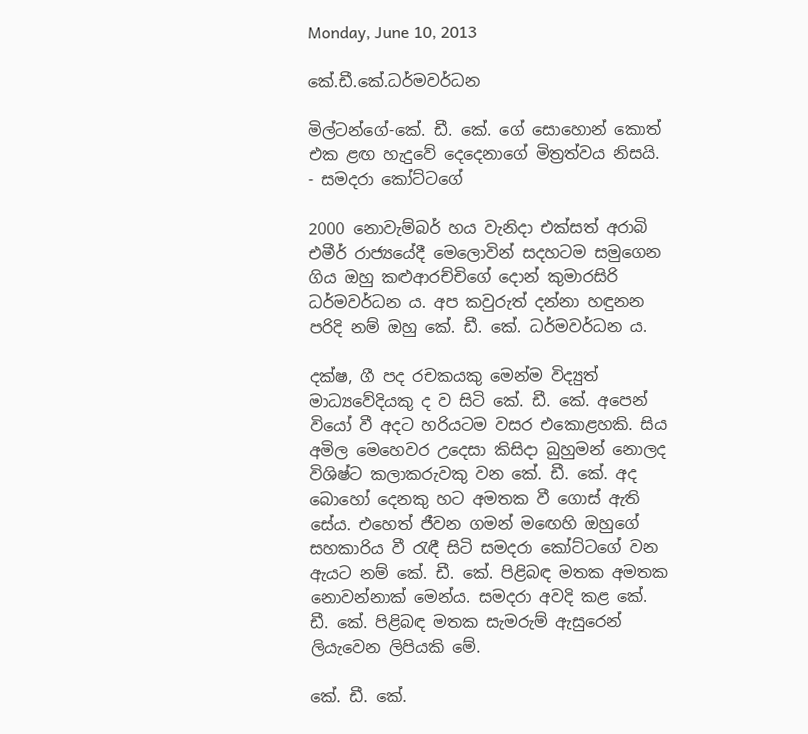Monday, June 10, 2013

කේ.ඩී.කේ.ධර්මවර්ධන

මිල්ටන්ගේ-කේ. ඩී. කේ. ගේ සොහොන් කොත් එක ළඟ හැදුවේ දෙදෙනාගේ මිත්‍රත්වය නිසයි.
- සමදරා කෝට්ටගේ

2000 නොවැම්බර් හය වැනිදා එක්සත් අරාබි එමීර් රාජ්‍යයේදී මෙලොවින් සදහටම සමුගෙන ගිය ඔහු කළුආරච්චිගේ දොන් කුමාරසිරි ධර්මවර්ධන ය. අප කවුරුත් දන්නා හඳුනන පරිදි නම් ඔහු කේ. ඩී. කේ. ධර්මවර්ධන ය.

දක්ෂ, ගී පද රචකයකු මෙන්ම විද්‍යුත් මාධ්‍යවේදියකු ද ව සිටි කේ. ඩී. කේ. අපෙන් වියෝ වී අදට හරියටම වසර එකොළහකි. සිය අමිල මෙහෙවර උදෙසා කිසිදා බුහුමන් නොලද විශිෂ්ට කලාකරුවකු වන කේ. ඩී. කේ. අද බොහෝ දෙනකු හට අමතක වී ගොස් ඇති සේය. එහෙත් ජීවන ගමන් මඟෙහි ඔහුගේ සහකාරිය වී රැඳී සිටි සමදරා කෝට්ටගේ වන ඇයට නම් කේ. ඩී. කේ. පිළිබඳ මතක අමතක නොවන්නාක් මෙන්ය. සමදරා අවදි කළ කේ. ඩී. කේ. පිළිබඳ මතක සැමරුම් ඇසුරෙන් ලියැවෙන ලිපියකි මේ.

කේ. ඩී. කේ.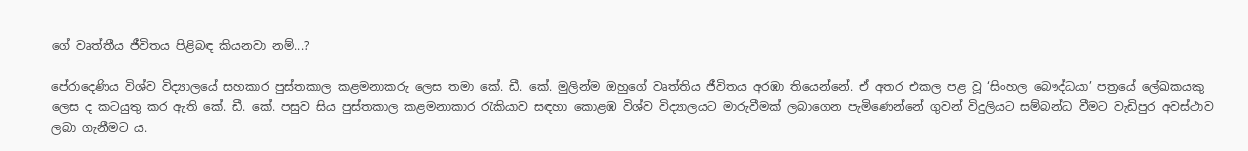ගේ වෘත්තීය ජීවිතය පිළිබඳ කියනවා නම්...?

පේරාදෙණිය විශ්ව විද්‍යාලයේ සහකාර පුස්තකාල කළමනාකරු ලෙස තමා කේ. ඩී. කේ. මුලින්ම ඔහුගේ වෘත්තිය ජීවිතය අරඹා තියෙන්නේ. ඒ අතර එකල පළ වූ ‘සිංහල බෞද්ධයා’ පත්‍රයේ ලේඛකයකු ලෙස ද කටයුතු කර ඇති කේ. ඩී. කේ. පසුව සිය පුස්තකාල කළමනාකාර රැකියාව සඳහා කොළඹ විශ්ව විද්‍යාලයට මාරුවීමක් ලබාගෙන පැමිණෙන්නේ ගුවන් විදුලියට සම්බන්ධ වීමට වැඩිපුර අවස්ථාව ලබා ගැනීමට ය.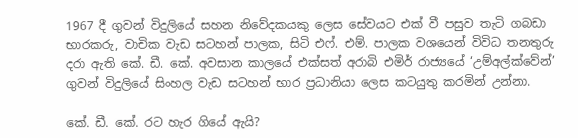1967 දී ගුවන් විදුලියේ සහන නිවේදකයකු ලෙස සේවයට එක් වී පසුව තැටි ගබඩා භාරකරු, වාචික වැඩ සටහන් පාලක, සිටි එෆ්. එම්. පාලක වශයෙන් විවිධ තනතුරු දරා ඇති කේ. ඩී. කේ. අවසාන කාලයේ එක්සත් අරාබි එමිර් රාජ්‍යයේ ‘උම්අල්ක්වේන්’ ගුවන් විදුලියේ සිංහල වැඩ සටහන් භාර ප්‍රධානියා ලෙස කටයුතු කරමින් උන්නා.

කේ. ඩී. කේ. රට හැර ගියේ ඇයි?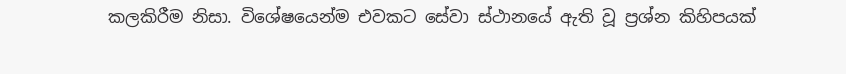කලකිරීම නිසා. විශේෂයෙන්ම එවකට සේවා ස්ථානයේ ඇති වූ ප්‍රශ්න කිහිපයක්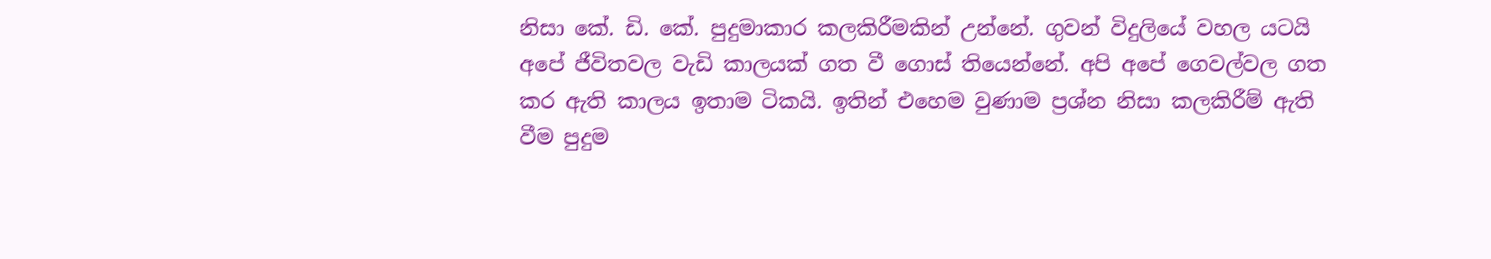නිසා කේ. ඩි. කේ. පුදුමාකාර කලකිරීමකින් උන්නේ. ගුවන් විදුලියේ වහල යටයි අපේ ජීවිතවල වැඩි කාලයක් ගත වී ගොස් තියෙන්නේ. අපි අපේ ගෙවල්වල ගත කර ඇති කාලය ඉතාම ටිකයි. ඉතින් එහෙම වුණාම ප්‍රශ්න නිසා කලකිරීම් ඇති වීම පුදුම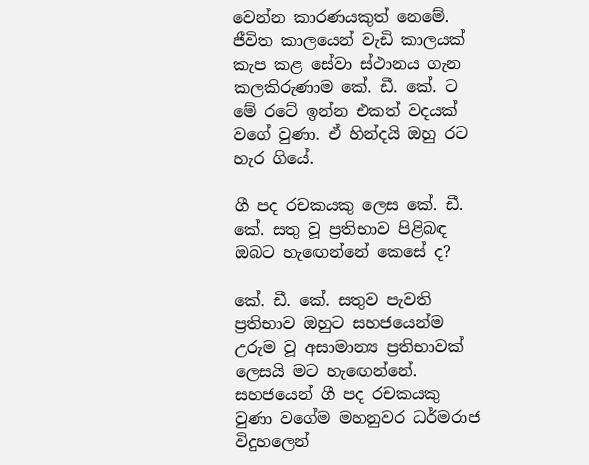වෙන්න කාරණයකුත් නෙමේ. ජීවිත කාලයෙන් වැඩි කාලයක් කැප කළ සේවා ස්ථානය ගැන කලකිරුණාම කේ. ඩී. කේ. ට මේ රටේ ඉන්න එකත් වදයක් වගේ වුණා. ඒ හින්දයි ඔහු රට හැර ගියේ.

ගී පද රචකයකු ලෙස කේ. ඩී. කේ. සතු වූ ප්‍රතිභාව පිළිබඳ ඔබට හැඟෙන්නේ කෙසේ ද?

කේ. ඩී. කේ. සතුව පැවති ප්‍රතිභාව ඔහුට සහජයෙන්ම උරුම වූ අසාමාන්‍ය ප්‍රතිභාවක් ලෙසයි මට හැඟෙන්නේ. සහජයෙන් ගී පද රචකයකු වුණා වගේම මහනුවර ධර්මරාජ විදුහලෙන්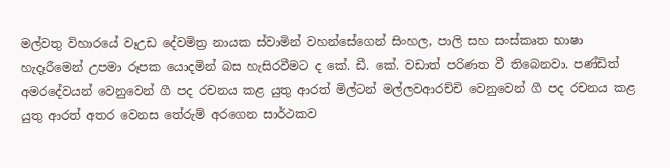මල්වතු විහාරයේ වෑඋඩ දේවමිත්‍ර නායක ස්වාමින් වහන්සේගෙන් සිංහල, පාලි සහ සංස්කෘත භාෂා හැදෑරීමෙන් උපමා රූපක යොදමින් බස හැසිරවීමට ද කේ. ඩී. කේ. වඩාත් පරිණත වී තිබෙනවා. පණ්ඩිත් අමරදේවයන් වෙනුවෙන් ගී පද රචනය කළ යුතු ආරත් මිල්ටන් මල්ලවආරච්චි වෙනුවෙන් ගී පද රචනය කළ යුතු ආරත් අතර වෙනස තේරුම් අරගෙන සාර්ථකව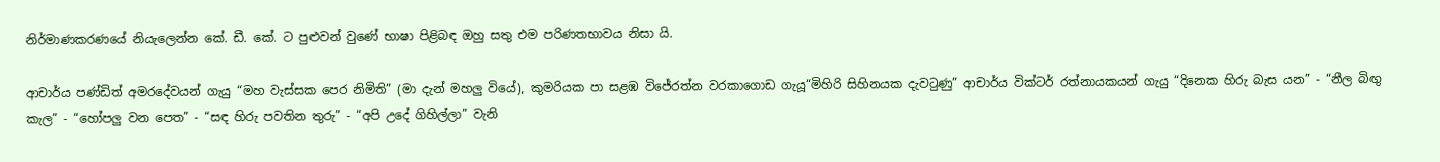නිර්මාණකරණයේ නියැලෙන්න කේ. ඩී. කේ. ට පුළුවන් වුණේ භාෂා පිළිබඳ ඔහු සතු එම පරිණතභාවය නිසා යි.

ආචාර්ය පණ්ඩිත් අමරදේවයන් ගැයු “මහ වැස්සක පෙර නිමිති” (මා දැන් මහලු වියේ), කුමරියක පා සළඹ විජේරත්න වරකාගොඩ ගැයූ“මිහිරි සිහිනයක දැවටුණු” ආචාර්ය වික්ටර් රත්නායකයන් ගැයු “දිනෙක හිරු බැස යන” - “නීල බිඟු කැල” - “හෝපලු වන පෙත” - “සඳ හිරු පවතින තුරු” - “අපි උදේ ගිහිල්ලා” වැනි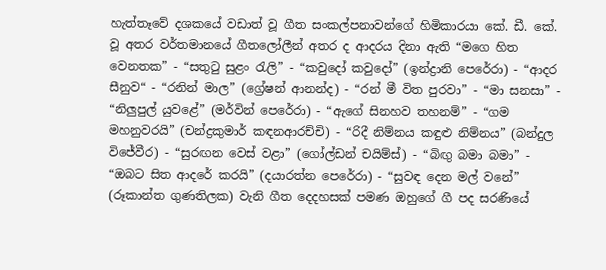හැත්තෑවේ දශකයේ වඩාත් වූ ගීත සංකල්පනාවන්ගේ හිමිකාරයා කේ. ඩී. කේ. වූ අතර වර්තමානයේ ගීතලෝලීන් අතර ද ආදරය දිනා ඇති “මගෙ හිත වෙනතක” - “සතුටු සුළං රැලි” - “කවුදෝ කවුදෝ” (ඉන්ද්‍රානි පෙරේරා) - “ආදර සීනුව“ - “රනින් මාල” (ග්‍රේෂන් ආනන්ද) - “රන් මී විත පුරවා” - “මා සනසා” - “නිලුපුල් යුවළේ” (මර්වින් පෙරේරා) - “ඇගේ සිනහව තහනම්” - “ගම මහනුවරයි” (චන්ද්‍රකුමාර් කඳනආරච්චි) - “රිදී නිම්නය කඳුළු නිම්නය” (බන්දුල විජේවීර) - “සුරඟන වෙස් වළා” (ගෝල්ඩන් චයිම්ස්) - “බිඟු බමා බමා” - “ඔබට සිත ආදරේ කරයි” (දයාරත්න පෙරේරා) - “සුවඳ දෙන මල් වනේ” (රූකාන්ත ගුණතිලක) වැනි ගීත දෙදහසක් පමණ ඔහුගේ ගී පද සරණියේ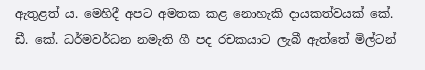ඇතුළත් ය. මෙහිදී අපට අමතක කළ නොහැකි දායකත්වයක් කේ. ඩී. කේ. ධර්මවර්ධන නමැති ගී පද රචකයාට ලැබී ඇත්තේ මිල්ටන්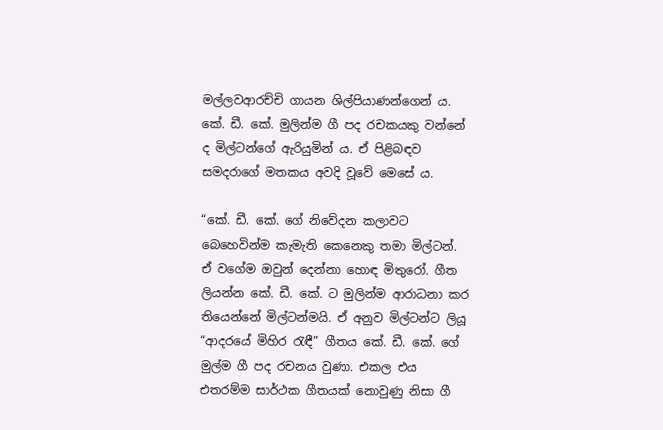මල්ලවආරච්චි ගායන ශිල්පියාණන්ගෙන් ය. කේ. ඩී. කේ. මුලින්ම ගී පද රචකයකු වන්නේ ද මිල්ටන්ගේ ඇරියුමින් ය. ඒ පිළිබඳව සමදරාගේ මතකය අවදි වූවේ මෙසේ ය.

“කේ. ඩී. කේ. ගේ නිවේදන කලාවට බෙහෙවින්ම කැමැති කෙනෙකු තමා මිල්ටන්. ඒ වගේම ඔවුන් දෙන්නා හොඳ මිතුරෝ. ගීත ලියන්න කේ. ඩී. කේ. ට මුලින්ම ආරාධනා කර තියෙන්නේ මිල්ටන්මයි. ඒ අනුව මිල්ටන්ට ලියූ “ආදරයේ මිහිර රැඳී” ගීතය කේ. ඩී. කේ. ගේ මුල්ම ගී පද රචනය වුණා. එකල එය එතරම්ම සාර්ථක ගීතයක් නොවුණු නිසා ගී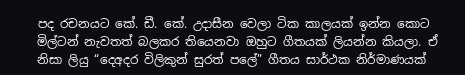පද රචනයට කේ. ඩී. කේ. උදාසීන වෙලා ටික කාලයක් ඉන්න කොට මිල්ටන් නැවතත් බලකර තියෙනවා ඔහුට ගීතයක් ලියන්න කියලා. ඒ නිසා ලියු “දෙඅදර විලිකුන් සුරත් පලේ” ගීතය සාර්ථක නිර්මාණයක්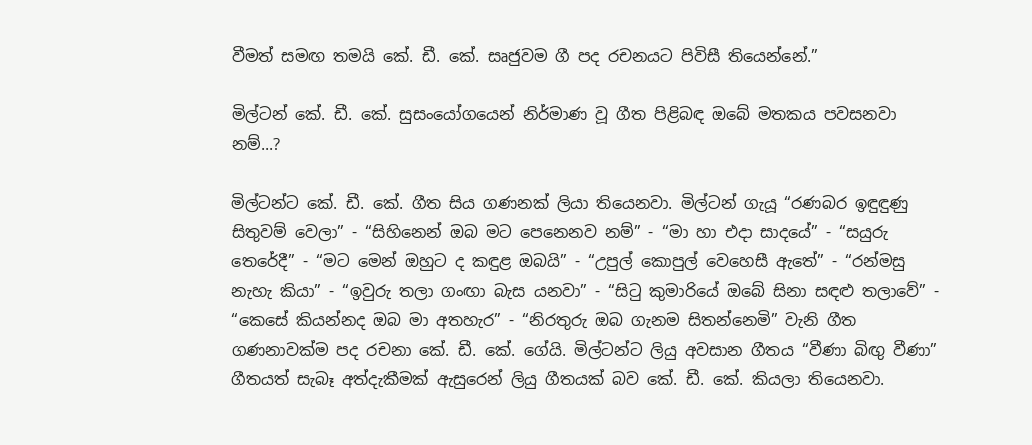වීමත් සමඟ තමයි කේ. ඩී. කේ. සෘජුවම ගී පද රචනයට පිවිසී තියෙන්නේ.”

මිල්ටන් කේ. ඩී. කේ. සුසංයෝගයෙන් නිර්මාණ වූ ගීත පිළිබඳ ඔබේ මතකය පවසනවා නම්...?

මිල්ටන්ට කේ. ඩී. කේ. ගීත සිය ගණනක් ලියා තියෙනවා. මිල්ටන් ගැයූ “රණබර ඉඳුඳුණු සිතුවම් වෙලා” - “සිහිනෙන් ඔබ මට පෙනෙනව නම්” - “මා හා එදා සාදයේ” - “සයුරු තෙරේදී” - “මට මෙන් ඔහුට ද කඳුළ ඔබයි” - “උපුල් කොපුල් වෙහෙසී ඇතේ” - “රන්මසු නැහැ කියා” - “ඉවුරු තලා ගංඟා බැස යනවා” - “සිටු කුමාරියේ ඔබේ සිනා සඳළු තලාවේ” - “කෙසේ කියන්නද ඔබ මා අතහැර” - “නිරතුරු ඔබ ගැනම සිතන්නෙමි” වැනි ගීත ගණනාවක්ම පද රචනා කේ. ඩී. කේ. ගේයි. මිල්ටන්ට ලියු අවසාන ගීතය “වීණා බිඟු වීණා” ගීතයත් සැබෑ අත්දැකීමක් ඇසුරෙන් ලියු ගීතයක් බව කේ. ඩී. කේ. කියලා තියෙනවා.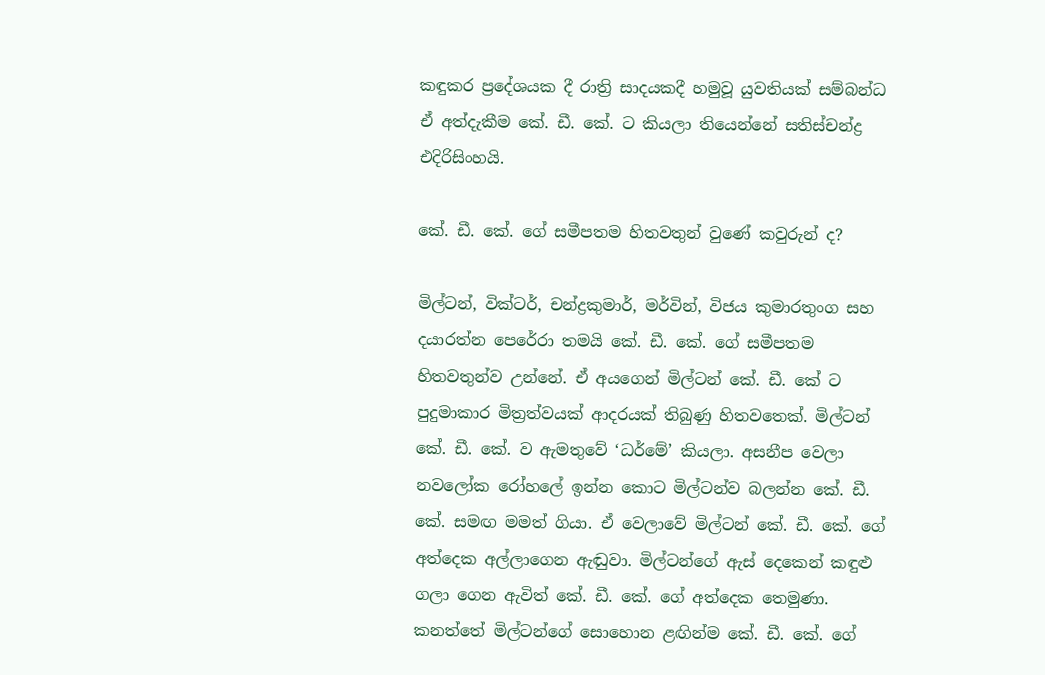කඳුකර ප්‍රදේශයක දී රාත්‍රි සාදයකදී හමුවූ යුවතියක් සම්බන්ධ ඒ අත්දැකීම කේ. ඩී. කේ. ට කියලා තියෙන්නේ සතිස්චන්ද්‍ර එදිරිසිංහයි.

කේ. ඩී. කේ. ගේ සමීපතම හිතවතුන් වුණේ කවුරුන් ද?

මිල්ටන්, වික්ටර්, චන්ද්‍රකුමාර්, මර්වින්, විජය කුමාරතුංග සහ දයාරත්න පෙරේරා තමයි කේ. ඩී. කේ. ගේ සමීපතම හිතවතුන්ව උන්නේ. ඒ අයගෙන් මිල්ටන් කේ. ඩී. කේ ට පුදුමාකාර මිත්‍රත්වයක් ආදරයක් තිබුණු හිතවතෙක්. මිල්ටන් කේ. ඩී. කේ. ව ඇමතුවේ ‘ධර්මේ’ කියලා. අසනීප වෙලා නවලෝක රෝහලේ ඉන්න කොට මිල්ටන්ව බලන්න කේ. ඩී. කේ. සමඟ මමත් ගියා. ඒ වෙලාවේ මිල්ටන් කේ. ඩී. කේ. ගේ අත්දෙක අල්ලාගෙන ඇඬුවා. මිල්ටන්ගේ ඇස් දෙකෙන් කඳුළු ගලා ගෙන ඇවිත් කේ. ඩී. කේ. ගේ අත්දෙක තෙමුණා. කනත්තේ මිල්ටන්ගේ සොහොන ළඟින්ම කේ. ඩී. කේ. ගේ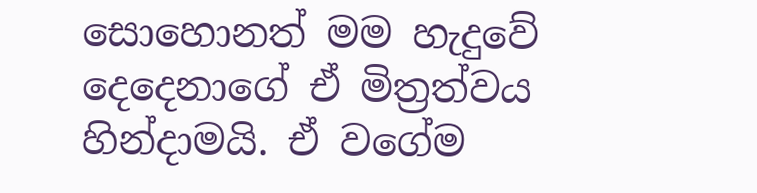සොහොනත් මම හැදුවේ දෙදෙනාගේ ඒ මිත්‍රත්වය හින්දාමයි. ඒ වගේම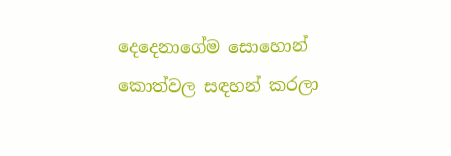දෙදෙනාගේම සොහොන් කොත්වල සඳහන් කරලා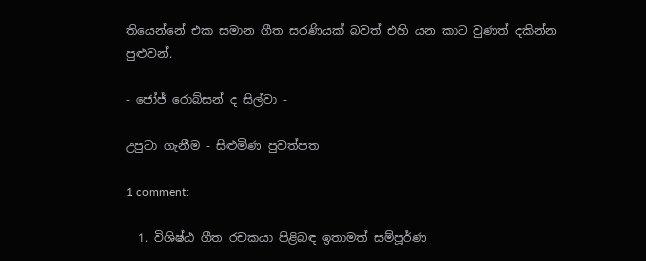තියෙන්නේ එක සමාන ගීත සරණියක් බවත් එහි යන කාට වුණත් දකින්න පුළුවන්.

- ජෝජ් රොබ්සන් ද සිල්වා -

උපුටා ගැනීම - සිළුමිණ පුවත්පත

1 comment:

  1. විශිෂ්ඨ ගීත රචකයා පිළිබඳ ඉතාමත් සම්පූර්ණ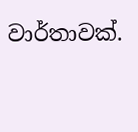වාර්තාවක්.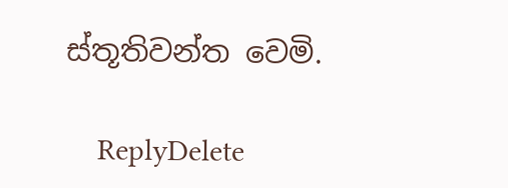ස්තූතිවන්ත වෙමි.

    ReplyDelete